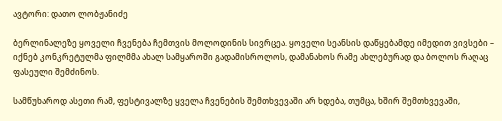ავტორი: დათო ლობჟანიძე

ბერლინალეზე ყოველი ჩვენება ჩემთვის მოლოდინის სივრცეა. ყოველი სეანსის დაწყებამდე იმედით ვივსები – იქნებ კონკრეტულმა ფილმმა ახალ სამყაროში გადამისროლოს, დამანახოს რამე ახლებურად და ბოლოს რაღაც ფასეული შემძინოს.

სამწუხაროდ ასეთი რამ, ფესტივალზე ყველა ჩვენების შემთხვევაში არ ხდება, თუმცა, ხშირ შემთხვევაში,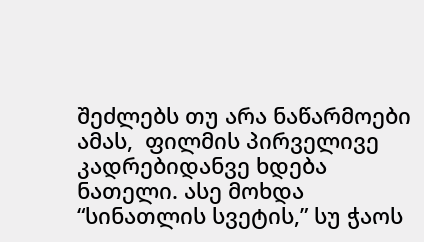შეძლებს თუ არა ნაწარმოები ამას,  ფილმის პირველივე კადრებიდანვე ხდება ნათელი. ასე მოხდა “სინათლის სვეტის,” სუ ჭაოს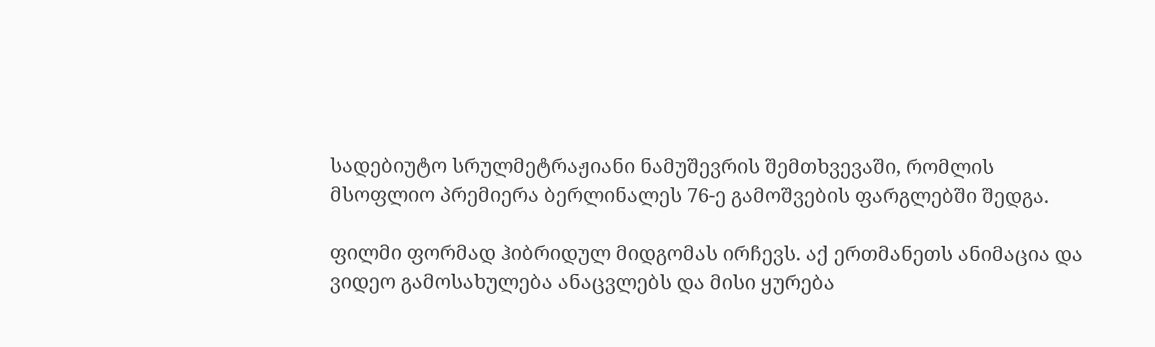სადებიუტო სრულმეტრაჟიანი ნამუშევრის შემთხვევაში, რომლის მსოფლიო პრემიერა ბერლინალეს 76-ე გამოშვების ფარგლებში შედგა.

ფილმი ფორმად ჰიბრიდულ მიდგომას ირჩევს. აქ ერთმანეთს ანიმაცია და ვიდეო გამოსახულება ანაცვლებს და მისი ყურება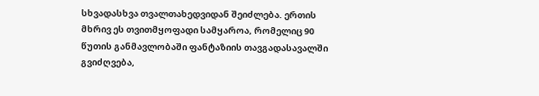სხვადასხვა თვალთახედვიდან შეიძლება. ერთის მხრივ ეს თვითმყოფადი სამყაროა, რომელიც 90 წუთის განმავლობაში ფანტაზიის თავგადასავალში გვიძღვება,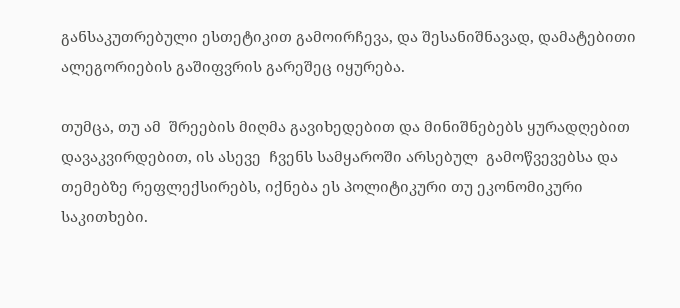განსაკუთრებული ესთეტიკით გამოირჩევა, და შესანიშნავად, დამატებითი ალეგორიების გაშიფვრის გარეშეც იყურება.

თუმცა, თუ ამ  შრეების მიღმა გავიხედებით და მინიშნებებს ყურადღებით დავაკვირდებით, ის ასევე  ჩვენს სამყაროში არსებულ  გამოწვევებსა და თემებზე რეფლექსირებს, იქნება ეს პოლიტიკური თუ ეკონომიკური საკითხები.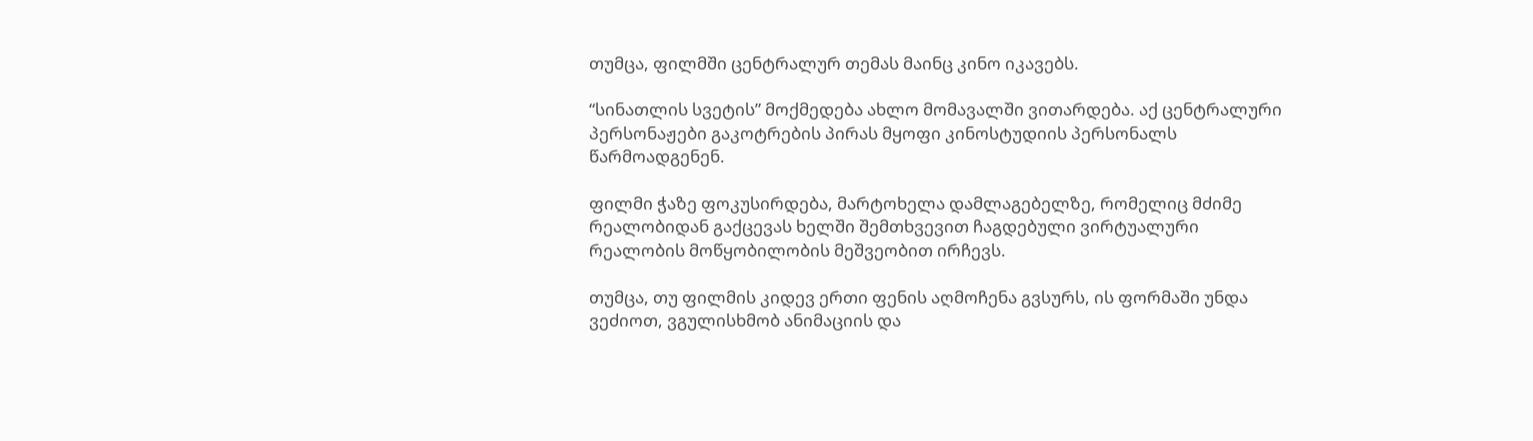თუმცა, ფილმში ცენტრალურ თემას მაინც კინო იკავებს.

“სინათლის სვეტის” მოქმედება ახლო მომავალში ვითარდება. აქ ცენტრალური პერსონაჟები გაკოტრების პირას მყოფი კინოსტუდიის პერსონალს წარმოადგენენ.

ფილმი ჭაზე ფოკუსირდება, მარტოხელა დამლაგებელზე, რომელიც მძიმე რეალობიდან გაქცევას ხელში შემთხვევით ჩაგდებული ვირტუალური რეალობის მოწყობილობის მეშვეობით ირჩევს.

თუმცა, თუ ფილმის კიდევ ერთი ფენის აღმოჩენა გვსურს, ის ფორმაში უნდა ვეძიოთ, ვგულისხმობ ანიმაციის და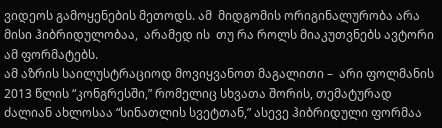ვიდეოს გამოყენების მეთოდს. ამ  მიდგომის ორიგინალურობა არა მისი ჰიბრიდულობაა,  არამედ ის  თუ რა როლს მიაკუთვნებს ავტორი ამ ფორმატებს.
ამ აზრის საილუსტრაციოდ მოვიყვანოთ მაგალითი –  არი ფოლმანის 2013 წლის “კონგრესში,” რომელიც სხვათა შორის, თემატურად ძალიან ახლოსაა “სინათლის სვეტთან,” ასევე ჰიბრიდული ფორმაა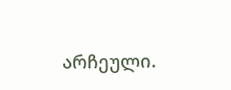არჩეული.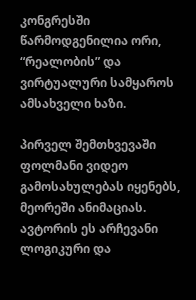კონგრესში წარმოდგენილია ორი, “რეალობის” და ვირტუალური სამყაროს ამსახველი ხაზი.

პირველ შემთხვევაში ფოლმანი ვიდეო გამოსახულებას იყენებს, მეორეში ანიმაციას. ავტორის ეს არჩევანი ლოგიკური და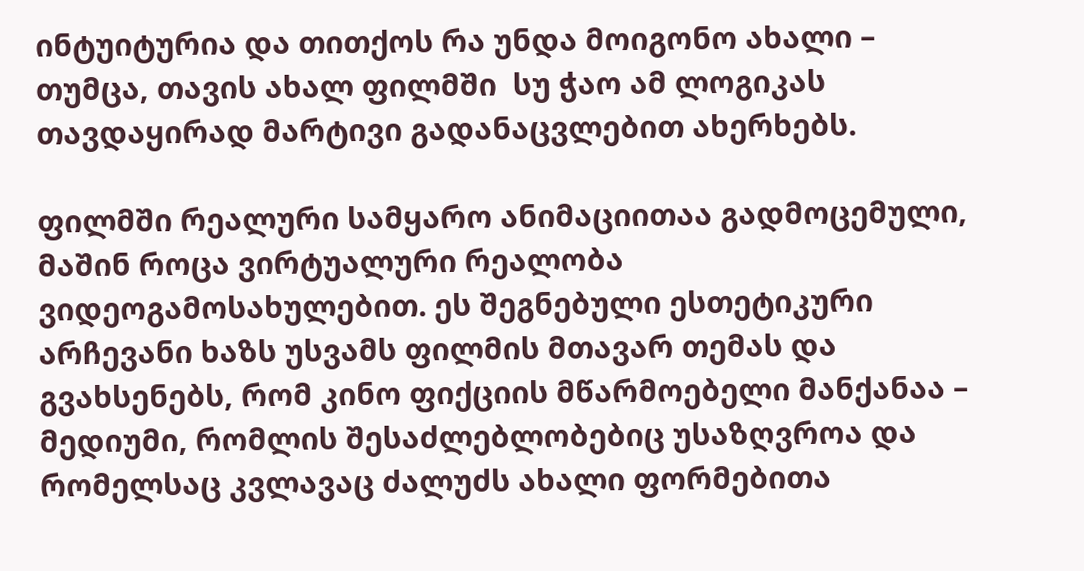ინტუიტურია და თითქოს რა უნდა მოიგონო ახალი – თუმცა, თავის ახალ ფილმში  სუ ჭაო ამ ლოგიკას თავდაყირად მარტივი გადანაცვლებით ახერხებს.

ფილმში რეალური სამყარო ანიმაციითაა გადმოცემული, მაშინ როცა ვირტუალური რეალობა ვიდეოგამოსახულებით. ეს შეგნებული ესთეტიკური არჩევანი ხაზს უსვამს ფილმის მთავარ თემას და გვახსენებს, რომ კინო ფიქციის მწარმოებელი მანქანაა – მედიუმი, რომლის შესაძლებლობებიც უსაზღვროა და რომელსაც კვლავაც ძალუძს ახალი ფორმებითა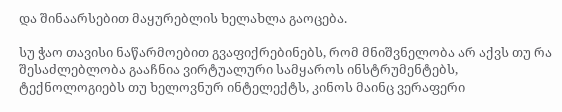და შინაარსებით მაყურებლის ხელახლა გაოცება.

სუ ჭაო თავისი ნაწარმოებით გვაფიქრებინებს, რომ მნიშვნელობა არ აქვს თუ რა შესაძლებლობა გააჩნია ვირტუალური სამყაროს ინსტრუმენტებს, ტექნოლოგიებს თუ ხელოვნურ ინტელექტს, კინოს მაინც ვერაფერი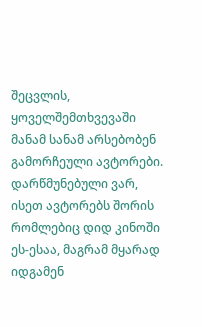შეცვლის, ყოველშემთხვევაში მანამ სანამ არსებობენ გამორჩეული ავტორები. დარწმუნებული ვარ, ისეთ ავტორებს შორის რომლებიც დიდ კინოში ეს-ესაა, მაგრამ მყარად იდგამენ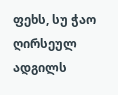ფეხს, სუ ჭაო ღირსეულ ადგილს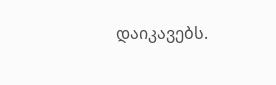დაიკავებს.